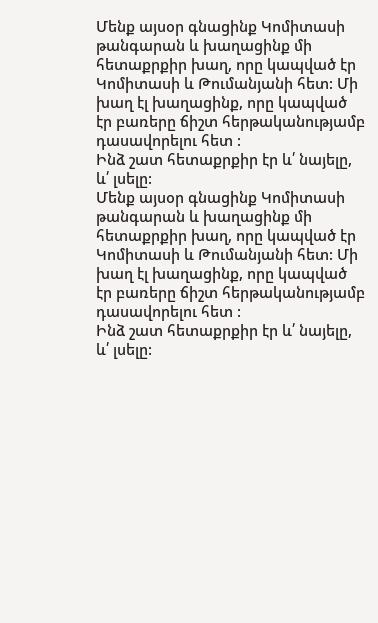Մենք այսօր գնացինք Կոմիտասի թանգարան և խաղացինք մի հետաքրքիր խաղ, որը կապված էր Կոմիտասի և Թումանյանի հետ: Մի խաղ էլ խաղացինք, որը կապված էր բառերը ճիշտ հերթականությամբ դասավորելու հետ :
Ինձ շատ հետաքրքիր էր և՛ նայելը, և՛ լսելը:
Մենք այսօր գնացինք Կոմիտասի թանգարան և խաղացինք մի հետաքրքիր խաղ, որը կապված էր Կոմիտասի և Թումանյանի հետ: Մի խաղ էլ խաղացինք, որը կապված էր բառերը ճիշտ հերթականությամբ դասավորելու հետ :
Ինձ շատ հետաքրքիր էր և՛ նայելը, և՛ լսելը: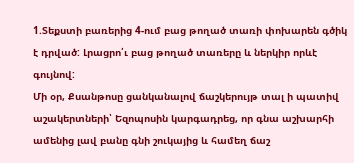1.Տեքստի բառերից 4-ում բաց թողած տառի փոխարեն գծիկ է դրված: Լրացրո՛ւ բաց թողած տառերը և ներկիր որևէ գույնով:
Մի օր, Քսանթոսը ցանկանալով ճաշկերույթ տալ ի պատիվ աշակերտների՝ Եզոպոսին կարգադրեց, որ գնա աշխարհի ամենից լավ բանը գնի շուկայից և համեղ ճաշ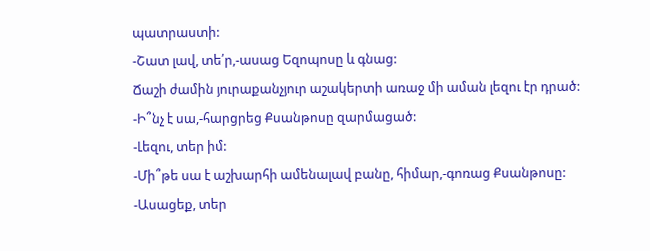պատրաստի:
-Շատ լավ, տե՛ր,-ասաց Եզոպոսը և գնաց:
Ճաշի ժամին յուրաքանչյուր աշակերտի առաջ մի աման լեզու էր դրած:
-Ի՞նչ է սա,-հարցրեց Քսանթոսը զարմացած:
-Լեզու, տեր իմ:
-Մի՞թե սա է աշխարհի ամենալավ բանը, հիմար,-գոռաց Քսանթոսը:
-Ասացեք, տեր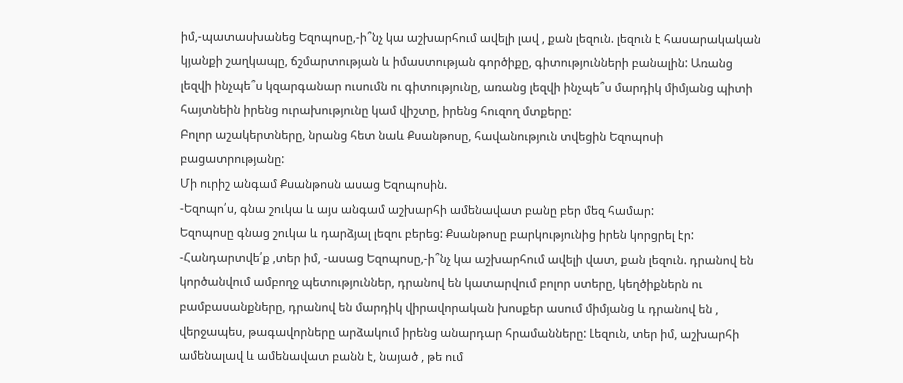իմ,-պատասխանեց Եզոպոսը,-ի՞նչ կա աշխարհում ավելի լավ , քան լեզուն. լեզուն է հասարակական կյանքի շաղկապը, ճշմարտության և իմաստության գործիքը, գիտությունների բանալին: Առանց լեզվի ինչպե՞ս կզարգանար ուսումն ու գիտությունը, առանց լեզվի ինչպե՞ս մարդիկ միմյանց պիտի հայտնեին իրենց ուրախությունը կամ վիշտը, իրենց հուզող մտքերը:
Բոլոր աշակերտները, նրանց հետ նաև Քսանթոսը, հավանություն տվեցին Եզոպոսի բացատրությանը:
Մի ուրիշ անգամ Քսանթոսն ասաց Եզոպոսին.
-Եզոպո՛ս, գնա շուկա և այս անգամ աշխարհի ամենավատ բանը բեր մեզ համար:
Եզոպոսը գնաց շուկա և դարձյալ լեզու բերեց: Քսանթոսը բարկությունից իրեն կորցրել էր:
-Հանդարտվե՛ք ,տեր իմ, -ասաց Եզոպոսը,-ի՞նչ կա աշխարհում ավելի վատ, քան լեզուն. դրանով են կործանվում ամբողջ պետություններ, դրանով են կատարվում բոլոր ստերը, կեղծիքներն ու բամբասանքները, դրանով են մարդիկ վիրավորական խոսքեր ասում միմյանց և դրանով են , վերջապես, թագավորները արձակում իրենց անարդար հրամանները: Լեզուն, տեր իմ, աշխարհի ամենալավ և ամենավատ բանն է, նայած , թե ում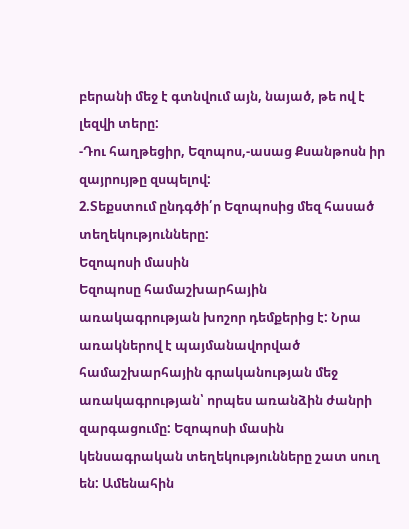բերանի մեջ է գտնվում այն, նայած, թե ով է լեզվի տերը:
-Դու հաղթեցիր, Եզոպոս,-ասաց Քսանթոսն իր զայրույթը զսպելով:
2.Տեքստում ընդգծի՛ր Եզոպոսից մեզ հասած տեղեկությունները:
Եզոպոսի մասին
Եզոպոսը համաշխարհային առակագրության խոշոր դեմքերից է: Նրա առակներով է պայմանավորված համաշխարհային գրականության մեջ առակագրության՝ որպես առանձին ժանրի զարգացումը: Եզոպոսի մասին կենսագրական տեղեկությունները շատ սուղ են: Ամենահին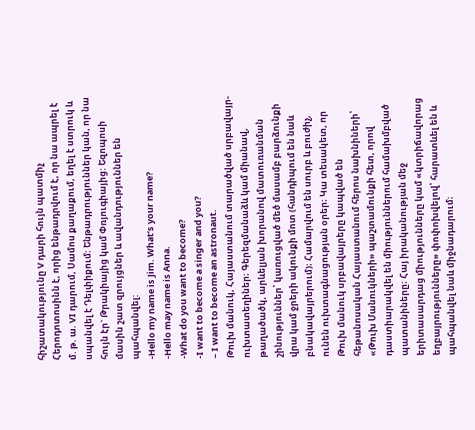հիշատակությունը V դարի հույն պատմիչ Հերոդոտոսինն է, որից ենթադրվում է, որ նա ապրել է մ. թ. ա. VI դարում, Սամոս քաղաքում, եղել է ստրուկ և սպանվել է Դելփիքում: Ենթադրություններ կան, որ նա հույն էր` Թրակիայից կամ Փռյուգիայից: Եզոպոսի մասին շատ զրույցներ և ավանդություններ են պահպանվել:
-Hello my name is Jim. What’s your name?
-Hello may name is Anna.
-What do you want to become?
-I want to become a singer and you?
– I want to become an astronaut.
Թուխ մանուկ, Հայաստանում տարածված սրբավայր-ուխտատեղիներ։ Գերեզմանաձև կամ միանավ, թաղածածկ, արևելյան խորանով մատուռանման շինություններ՝ կառուցված մեծ մասամբ բարձունքի վրա կամ ջրերի ակունքի մոտ (հանդիպում են նաև բնակավայրերում)։ Համարվում են սուրբ և բուժիչ, ունեն ուխտագնացության օրեր։ Կա տեսակետ, որ Թուխ մանուկ սրբավայրերը կապված են հեթանոսական Հայաստանում հերոս նախնիների՝ «Թուխ Մանուկների» պաշտամունքի հետ, որով դաստիարակվել են միություններում համախմբված պատանիները։ Հայ իրականության մեջ երիտասարդաց միությունները կամ «կտրիճավորաց եղբայրությունները» փոփոխվելով՝ հարատևել են և պահպանվել նաև միջնադարում։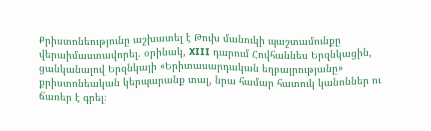Քրիստոնեությունը աշխատել է Թուխ մանուկի պաշտամունքը վերաիմաստավորել. օրինակ, XIII դարում Հովհաննես Երզնկացին, ցանկանալով Երզնկայի «Երիտասարդական եղբայրությանը» քրիստոնեական կերպարանք տալ, նրա համար հատուկ կանոններ ու ճառեր է գրել։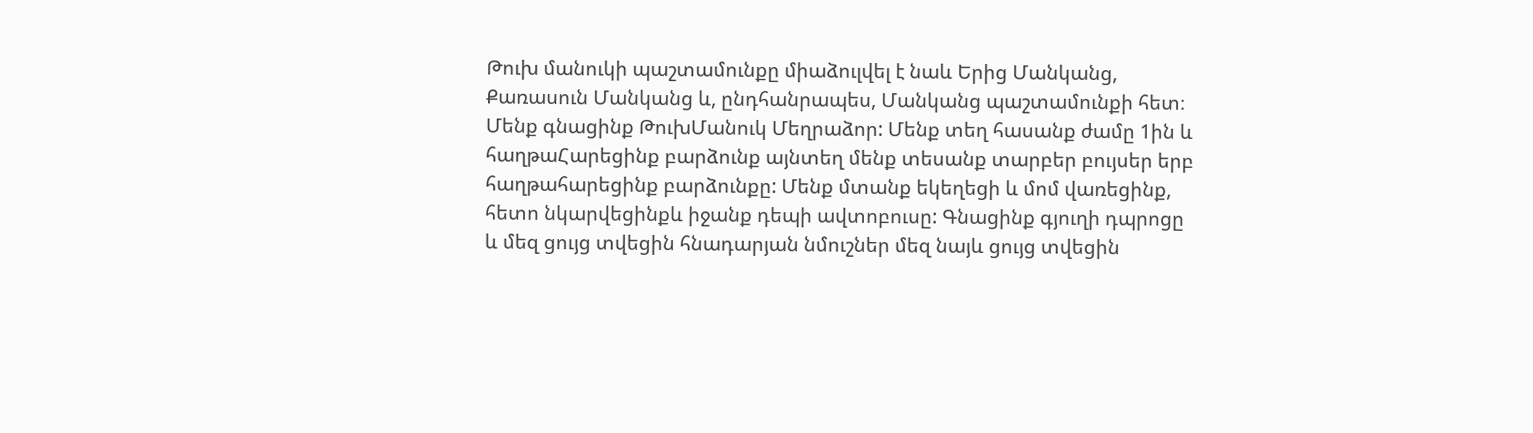Թուխ մանուկի պաշտամունքը միաձուլվել է նաև Երից Մանկանց, Քառասուն Մանկանց և, ընդհանրապես, Մանկանց պաշտամունքի հետ։
Մենք գնացինք ԹուխՄանուկ Մեղրաձոր: Մենք տեղ հասանք ժամը 1ին և հաղթաՀարեցինք բարձունք այնտեղ մենք տեսանք տարբեր բույսեր երբ հաղթահարեցինք բարձունքը: Մենք մտանք եկեղեցի և մոմ վառեցինք, հետո նկարվեցինքև իջանք դեպի ավտոբուսը: Գնացինք գյուղի դպրոցը և մեզ ցույց տվեցին հնադարյան նմուշներ մեզ նայև ցույց տվեցին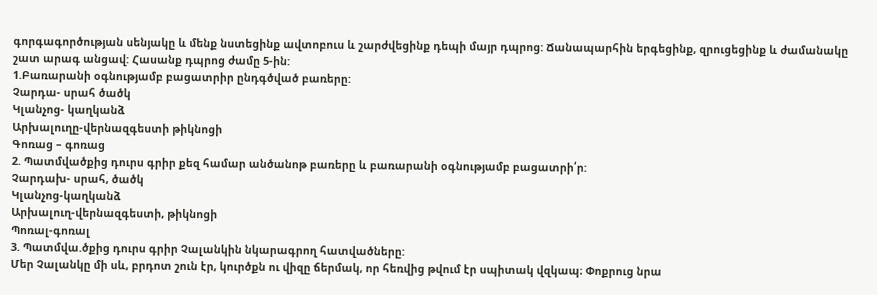գորգագործության սենյակը և մենք նստեցինք ավտոբուս և շարժվեցինք դեպի մայր դպրոց: Ճանապարհին երգեցինք, զրուցեցինք և ժամանակը շատ արագ անցավ: Հասանք դպրոց ժամը 5-ին:
1.Բառարանի օգնությամբ բացատրիր ընդգծված բառերը:
Չարդա- սրահ ծածկ
Կլանչոց- կաղկանձ
Արխալուղը-վերնազգեստի թիկնոցի
Գոռաց – գոռաց
2. Պատմվածքից դուրս գրիր քեզ համար անծանոթ բառերը և բառարանի օգնությամբ բացատրի՛ր:
Չարդախ- սրահ, ծածկ
Կլանչոց-կաղկանձ
Արխալուղ-վերնազգեստի, թիկնոցի
Պոռալ-գոռալ
3. Պատմվա.ծքից դուրս գրիր Չալանկին նկարագրող հատվածները:
Մեր Չալանկը մի սև, բրդոտ շուն էր, կուրծքն ու վիզը ճերմակ, որ հեռվից թվում էր սպիտակ վզկապ։ Փոքրուց նրա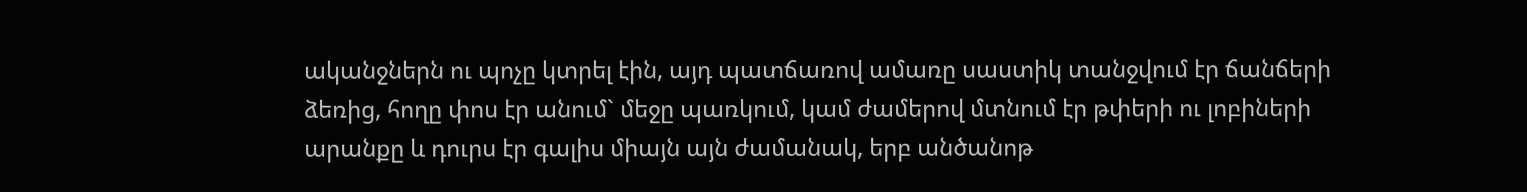ականջներն ու պոչը կտրել էին, այդ պատճառով ամառը սաստիկ տանջվում էր ճանճերի ձեռից, հողը փոս էր անում` մեջը պառկում, կամ ժամերով մտնում էր թփերի ու լոբիների արանքը և դուրս էր գալիս միայն այն ժամանակ, երբ անծանոթ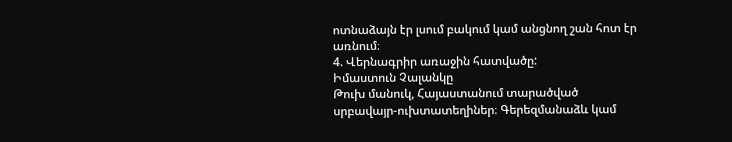ոտնաձայն էր լսում բակում կամ անցնող շան հոտ էր առնում։
4. Վերնագրիր առաջին հատվածը:
Իմաստուն Չալանկը
Թուխ մանուկ, Հայաստանում տարածված սրբավայր-ուխտատեղիներ։ Գերեզմանաձև կամ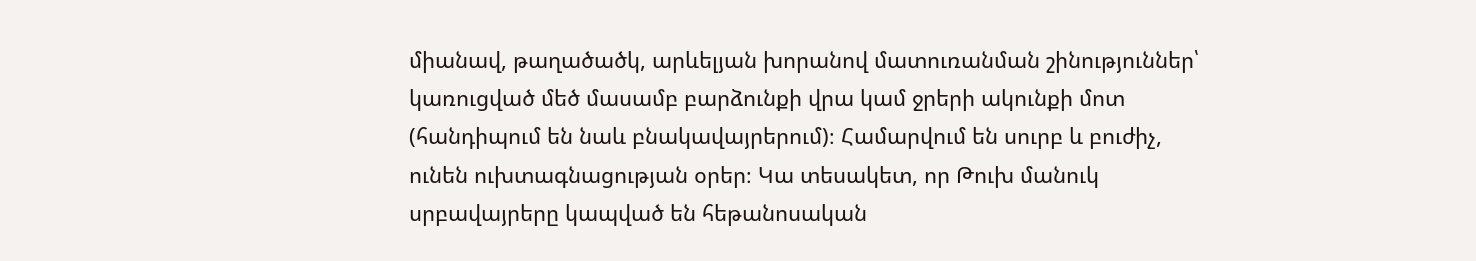միանավ, թաղածածկ, արևելյան խորանով մատուռանման շինություններ՝ կառուցված մեծ մասամբ բարձունքի վրա կամ ջրերի ակունքի մոտ (հանդիպում են նաև բնակավայրերում)։ Համարվում են սուրբ և բուժիչ, ունեն ուխտագնացության օրեր։ Կա տեսակետ, որ Թուխ մանուկ սրբավայրերը կապված են հեթանոսական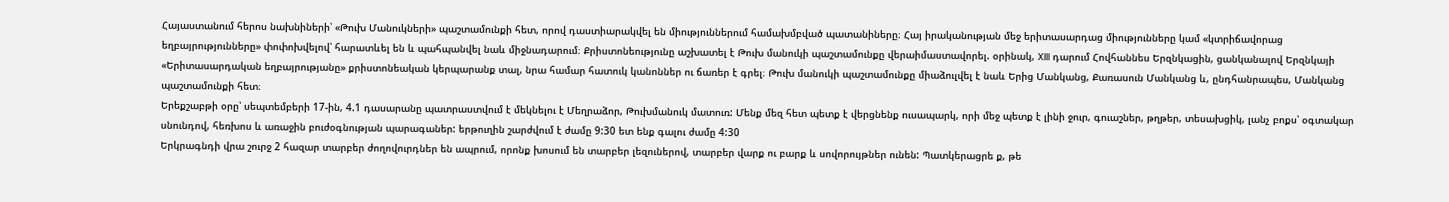Հայաստանում հերոս նախնիների՝ «Թուխ Մանուկների» պաշտամունքի հետ, որով դաստիարակվել են միություններում համախմբված պատանիները։ Հայ իրականության մեջ երիտասարդաց միությունները կամ «կտրիճավորաց եղբայրությունները» փոփոխվելով՝ հարատևել են և պահպանվել նաև միջնադարում։ Քրիստոնեությունը աշխատել է Թուխ մանուկի պաշտամունքը վերաիմաստավորել. օրինակ, XIII դարում Հովհաննես Երզնկացին, ցանկանալով Երզնկայի «Երիտասարդական եղբայրությանը» քրիստոնեական կերպարանք տալ, նրա համար հատուկ կանոններ ու ճառեր է գրել։ Թուխ մանուկի պաշտամունքը միաձուլվել է նաև Երից Մանկանց, Քառասուն Մանկանց և, ընդհանրապես, Մանկանց պաշտամունքի հետ։
Երեքշաբթի օրը՝ սեպտեմբերի 17-ին, 4.1 դասարանը պատրաստվում է մեկնելու է Մեղրաձոր, Թուխմանուկ մատուռ: Մենք մեզ հետ պետք է վերցնենք ուսապարկ, որի մեջ պետք է լինի ջուր, գուաշներ, թղթեր, տեսախցիկ, լանչ բոքս՝ օգտակար սնունդով, հեռխոս և առաջին բուժօգնության պարագաներ: երթուղին շարժվում է ժամը 9:30 ետ ենք գալու ժամը 4:30
Երկրագնդի վրա շուրջ 2 հազար տարբեր ժողովուրդներ են ապրում, որոնք խոսում են տարբեր լեզուներով, տարբեր վարք ու բարք և սովորույթներ ունեն: Պատկերացրե ք, թե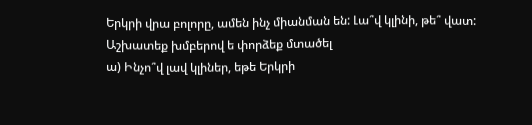Երկրի վրա բոլորը, ամեն ինչ միանման են: Լա՞վ կլինի, թե՞ վատ: Աշխատեք խմբերով ե փորձեք մտածել
ա) Ինչո՞վ լավ կլիներ, եթե Երկրի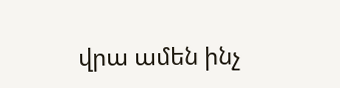վրա ամեն ինչ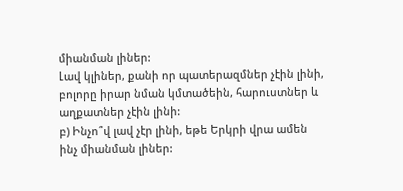միանման լիներ:
Լավ կլիներ, քանի որ պատերազմներ չէին լինի, բոլորը իրար նման կմտածեին, հարուստներ և աղքատներ չէին լինի:
բ) Ինչո՞վ լավ չէր լինի, եթե Երկրի վրա ամեն ինչ միանման լիներ: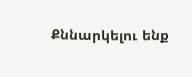Քննարկելու ենք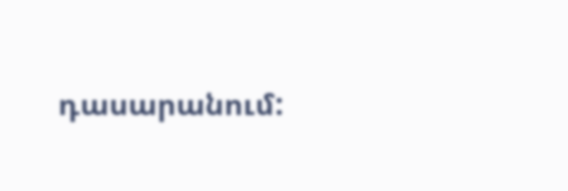դասարանում: